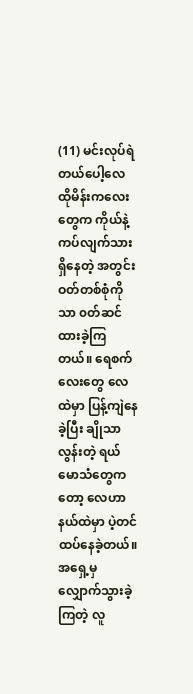(11) မင်းလုပ်ရဲတယ်ပေါ့လေ
ထိုမိန်းကလေးတွေက ကိုယ်နဲ့ ကပ်လျက်သားရှိနေတဲ့ အတွင်းဝတ်တစ်စုံကိုသာ ၀တ်ဆင်ထားခဲ့ကြတယ်။ ရေစက်လေးတွေ လေထဲမှာ ပြန့်ကျဲနေခဲ့ပြီး ချိုသာလွန်းတဲ့ ရယ်မောသံတွေကတော့ လေဟာနယ်ထဲမှာ ပဲ့တင်ထပ်နေခဲ့တယ်။
အရှေ့မှ လျှောက်သွားခဲ့ကြတဲ့ လူ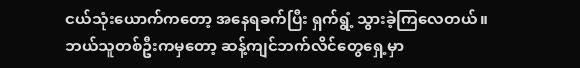ငယ်သုံးယောက်ကတော့ အနေရခက်ပြီး ရှက်ရွံ့ သွားခဲ့ကြလေတယ်။
ဘယ်သူတစ်ဦးကမှတော့ ဆန့်ကျင်ဘက်လိင်တွေရှေ့မှာ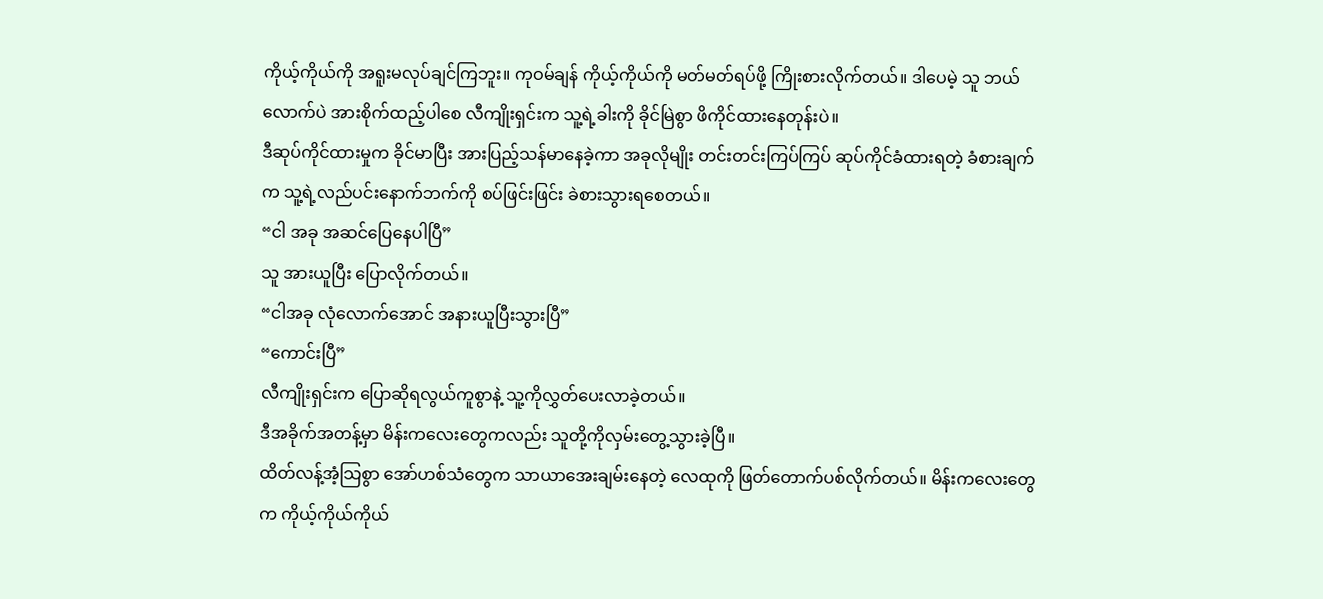ကိုယ့်ကိုယ်ကို အရူးမလုပ်ချင်ကြဘူး။ ကုဝမ်ချန် ကိုယ့်ကိုယ်ကို မတ်မတ်ရပ်ဖို့ ကြိုးစားလိုက်တယ်။ ဒါပေမဲ့ သူ ဘယ်လောက်ပဲ အားစိုက်ထည့်ပါစေ လီကျိုးရှင်းက သူ့ရဲ့ခါးကို ခိုင်မြဲစွာ ဖိကိုင်ထားနေတုန်းပဲ။
ဒီဆုပ်ကိုင်ထားမှုက ခိုင်မာပြီး အားပြည့်သန်မာနေခဲ့ကာ အခုလိုမျိုး တင်းတင်းကြပ်ကြပ် ဆုပ်ကိုင်ခံထားရတဲ့ ခံစားချက်က သူ့ရဲ့လည်ပင်းနောက်ဘက်ကို စပ်ဖြင်းဖြင်း ခဲစားသွားရစေတယ်။
“ငါ အခု အဆင်ပြေနေပါပြီ”
သူ အားယူပြီး ပြောလိုက်တယ်။
“ငါအခု လုံလောက်အောင် အနားယူပြီးသွားပြီ”
“ကောင်းပြီ”
လီကျိုးရှင်းက ပြောဆိုရလွယ်ကူစွာနဲ့ သူ့ကိုလွှတ်ပေးလာခဲ့တယ်။
ဒီအခိုက်အတန့်မှာ မိန်းကလေးတွေကလည်း သူတို့ကိုလှမ်းတွေ့သွားခဲ့ပြီ။
ထိတ်လန့်အံ့သြစွာ အော်ဟစ်သံတွေက သာယာအေးချမ်းနေတဲ့ လေထုကို ဖြတ်တောက်ပစ်လိုက်တယ်။ မိန်းကလေးတွေက ကိုယ့်ကိုယ်ကိုယ်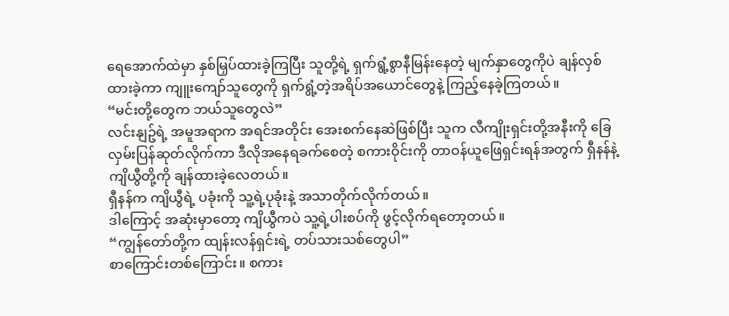ရေအောက်ထဲမှာ နှစ်မြှပ်ထားခဲ့ကြပြီး သူတို့ရဲ့ ရှက်ရွံ့စွာနီမြန်းနေတဲ့ မျက်နှာတွေကိုပဲ ချန်လှစ်ထားခဲ့ကာ ကျူးကျော်သူတွေကို ရှက်ရွံ့တဲ့အရိပ်အယောင်တွေနဲ့ ကြည့်နေခဲ့ကြတယ်။
“မင်းတို့တွေက ဘယ်သူတွေလဲ”
လင်းနျဥ်ရဲ့ အမူအရာက အရင်အတိုင်း အေးစက်နေဆဲဖြစ်ပြီး သူက လီကျိုးရှင်းတို့အနီးကို ခြေလှမ်းပြန်ဆုတ်လိုက်ကာ ဒီလိုအနေရခက်စေတဲ့ စကားဝိုင်းကို တာဝန်ယူဖြေရှင်းရန်အတွက် ရှီနန်နဲ့ ကျိယွီတို့ကို ချန်ထားခဲ့လေတယ်။
ရှီနန်က ကျိယွီရဲ့ ပခုံးကို သူ့ရဲ့ပုခုံးနဲ့ အသာတိုက်လိုက်တယ်။
ဒါကြောင့် အဆုံးမှာတော့ ကျိယွီကပဲ သူ့ရဲ့ပါးစပ်ကို ဖွင့်လိုက်ရတော့တယ်။
“ကျွန်တော်တို့က ထျန်းလန်ရှင်းရဲ့ တပ်သားသစ်တွေပါ”
စာကြောင်းတစ်ကြောင်း။ စကား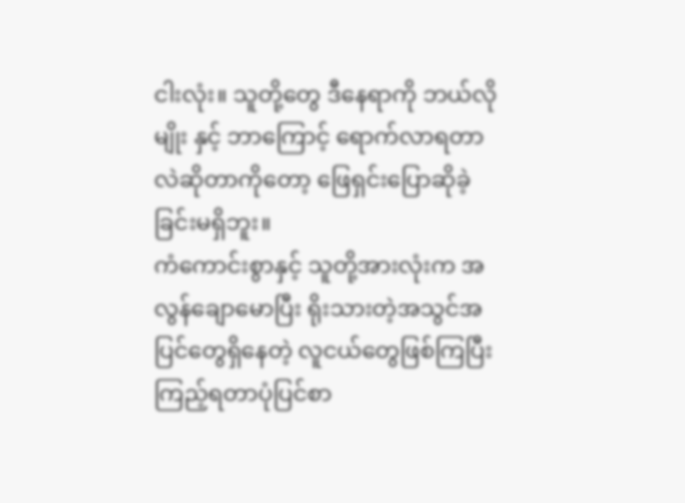ငါးလုံး။ သူတို့တွေ ဒီနေရာကို ဘယ်လိုမျိုး နှင့် ဘာကြောင့် ရောက်လာရတာလဲဆိုတာကိုတော့ ဖြေရှင်းပြောဆိုခဲ့ခြင်းမရှိဘူး။
ကံကောင်းစွာနှင့် သူတို့အားလုံးက အလွန်ချောမောပြီး ရိုးသားတဲ့အသွင်အပြင်တွေရှိနေတဲ့ လူငယ်တွေဖြစ်ကြပြီး ကြည့်ရတာပုံပြင်စာ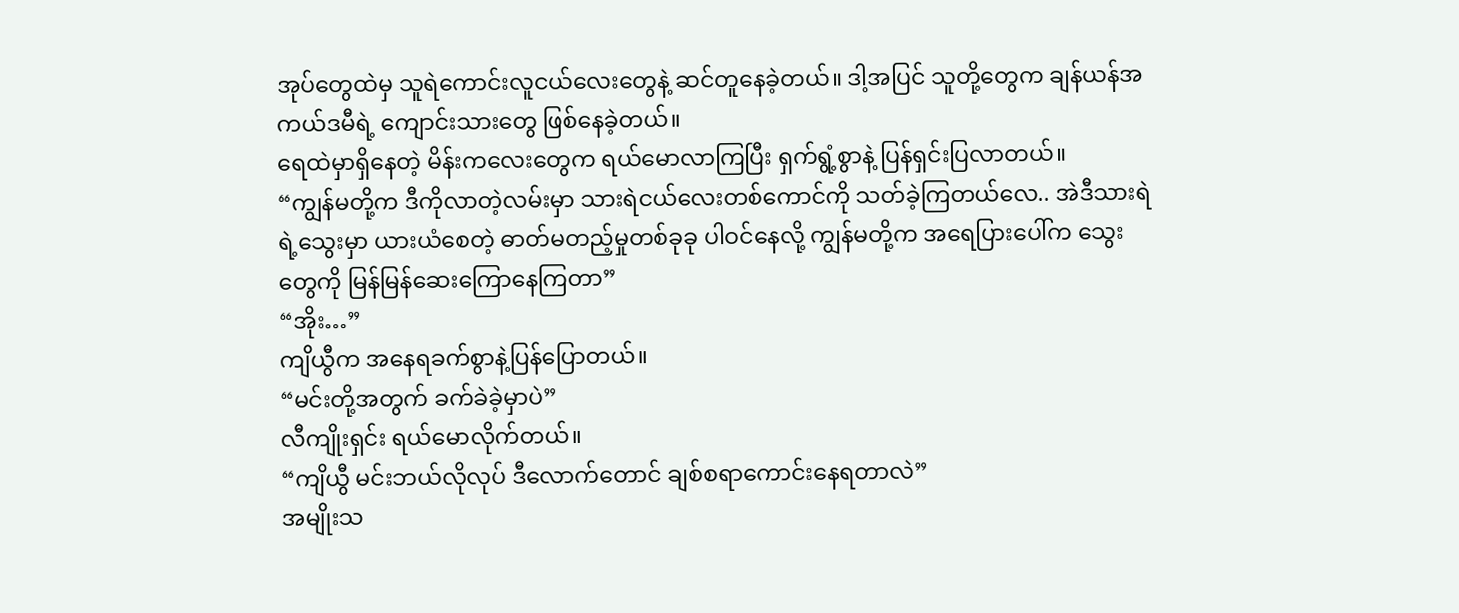အုပ်တွေထဲမှ သူရဲကောင်းလူငယ်လေးတွေနဲ့ ဆင်တူနေခဲ့တယ်။ ဒါ့အပြင် သူတို့တွေက ချန်ယန်အကယ်ဒမီရဲ့ ကျောင်းသားတွေ ဖြစ်နေခဲ့တယ်။
ရေထဲမှာရှိနေတဲ့ မိန်းကလေးတွေက ရယ်မောလာကြပြီး ရှက်ရွံ့စွာနဲ့ ပြန်ရှင်းပြလာတယ်။
“ကျွန်မတို့က ဒီကိုလာတဲ့လမ်းမှာ သားရဲငယ်လေးတစ်ကောင်ကို သတ်ခဲ့ကြတယ်လေ.. အဲဒီသားရဲရဲ့သွေးမှာ ယားယံစေတဲ့ ဓာတ်မတည့်မှုတစ်ခုခု ပါဝင်နေလို့ ကျွန်မတို့က အရေပြားပေါ်က သွေးတွေကို မြန်မြန်ဆေးကြောနေကြတာ”
“အိုး…”
ကျိယွီက အနေရခက်စွာနဲ့ပြန်ပြောတယ်။
“မင်းတို့အတွက် ခက်ခဲခဲ့မှာပဲ”
လီကျိုးရှင်း ရယ်မောလိုက်တယ်။
“ကျိယွီ မင်းဘယ်လိုလုပ် ဒီလောက်တောင် ချစ်စရာကောင်းနေရတာလဲ”
အမျိုးသ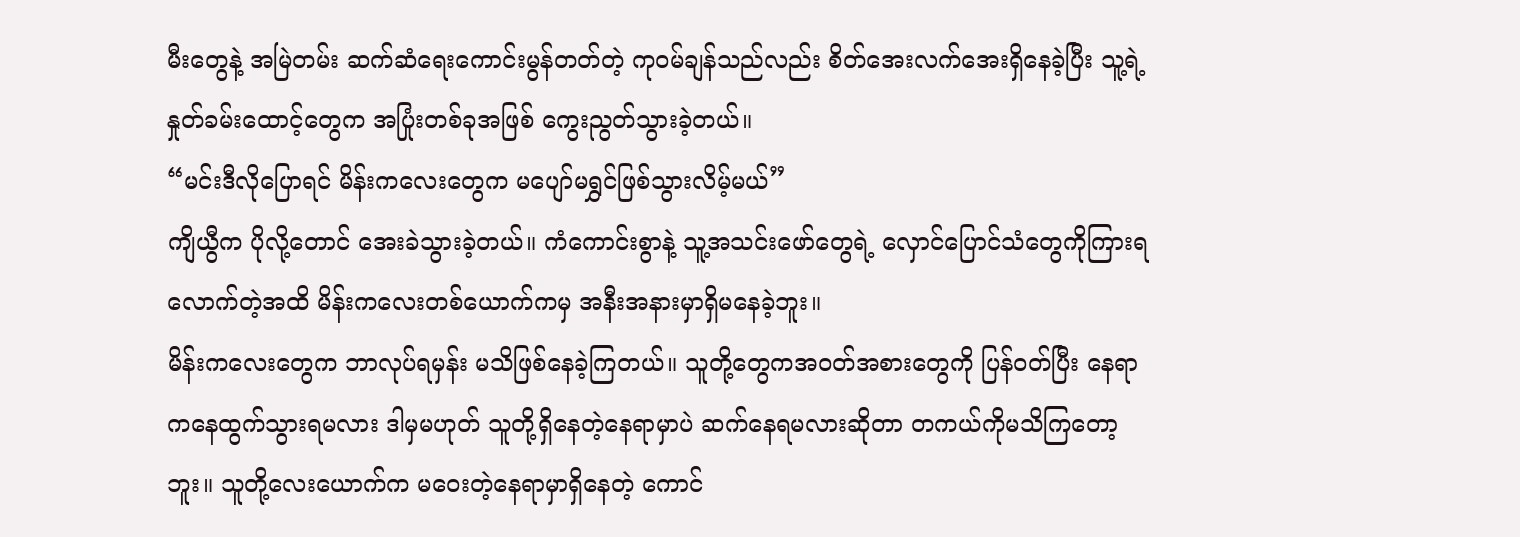မီးတွေနဲ့ အမြဲတမ်း ဆက်ဆံရေးကောင်းမွန်တတ်တဲ့ ကုဝမ်ချန်သည်လည်း စိတ်အေးလက်အေးရှိနေခဲ့ပြီး သူ့ရဲ့နှုတ်ခမ်းထောင့်တွေက အပြုံးတစ်ခုအဖြစ် ကွေးညွတ်သွားခဲ့တယ်။
“မင်းဒီလိုပြောရင် မိန်းကလေးတွေက မပျော်မရွှင်ဖြစ်သွားလိမ့်မယ်”
ကျိယွီက ပိုလို့တောင် အေးခဲသွားခဲ့တယ်။ ကံကောင်းစွာနဲ့ သူ့အသင်းဖော်တွေရဲ့ လှောင်ပြောင်သံတွေကိုကြားရလောက်တဲ့အထိ မိန်းကလေးတစ်ယောက်ကမှ အနီးအနားမှာရှိမနေခဲ့ဘူး။
မိန်းကလေးတွေက ဘာလုပ်ရမှန်း မသိဖြစ်နေခဲ့ကြတယ်။ သူတို့တွေကအဝတ်အစားတွေကို ပြန်ဝတ်ပြီး နေရာကနေထွက်သွားရမလား ဒါမှမဟုတ် သူတို့ရှိနေတဲ့နေရာမှာပဲ ဆက်နေရမလားဆိုတာ တကယ်ကိုမသိကြတော့ဘူး။ သူတို့လေးယောက်က မဝေးတဲ့နေရာမှာရှိနေတဲ့ ကောင်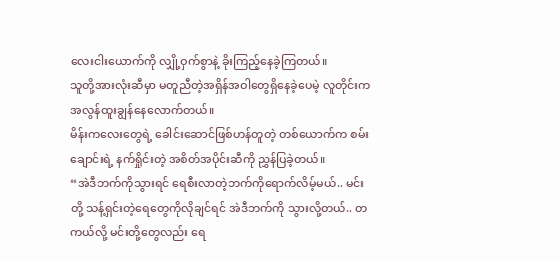လေးငါးယောက်ကို လျှို့ဝှက်စွာနဲ့ ခိုးကြည့်နေခဲ့ကြတယ်။
သူတို့အားလုံးဆီမှာ မတူညီတဲ့အရှိန်အဝါတွေရှိနေခဲ့ပေမဲ့ လူတိုင်းက အလွန်ထူးချွန်နေလောက်တယ်။
မိန်းကလေးတွေရဲ့ ခေါင်းဆောင်ဖြစ်ဟန်တူတဲ့ တစ်ယောက်က စမ်းချောင်းရဲ့ နက်ရှိုင်းတဲ့ အစိတ်အပိုင်းဆီကို ညွှန်ပြခဲ့တယ်။
“အဲဒီဘက်ကိုသွားရင် ရေစီးလာတဲ့ဘက်ကိုရောက်လိမ့်မယ်.. မင်းတို့ သန့်ရှင်းတဲ့ရေတွေကိုလိုချင်ရင် အဲဒီဘက်ကို သွားလို့တယ်.. တကယ်လို့ မင်းတို့တွေလည်း ရေ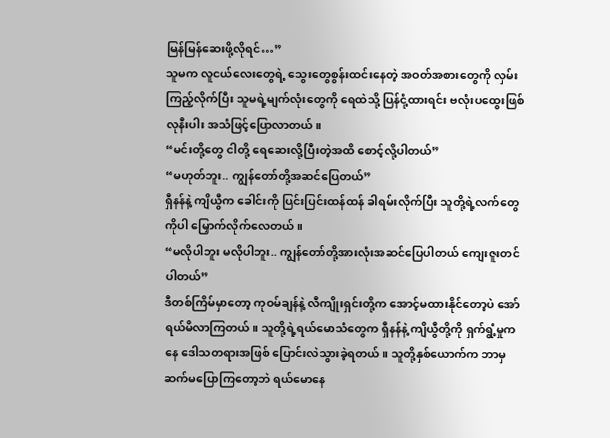မြန်မြန်ဆေးဖို့လိုရင်…”
သူမက လူငယ်လေးတွေရဲ့ သွေးတွေစွန်းထင်းနေတဲ့ အဝတ်အစားတွေကို လှမ်းကြည့်လိုက်ပြီး သူမရဲ့မျက်လုံးတွေကို ရေထဲသို့ ပြန်ငုံ့ထားရင်း ဗလုံးပထွေးဖြစ်လုနီးပါး အသံဖြင့်ပြောလာတယ်။
“မင်းတို့တွေ ငါတို့ ရေဆေးလို့ပြီးတဲ့အထိ စောင့်လို့ပါတယ်”
“မဟုတ်ဘူး.. ကျွန်တော်တို့အဆင်ပြေတယ်”
ရှီနန်နဲ့ ကျိယွီက ခေါင်းကို ပြင်းပြင်းထန်ထန် ခါရမ်းလိုက်ပြီး သူတို့ရဲ့လက်တွေကိုပါ မြှောက်လိုက်လေတယ်။
“မလိုပါဘူး မလိုပါဘူး.. ကျွန်တော်တို့အားလုံးအဆင်ပြေပါတယ် ကျေးဇူးတင်ပါတယ်”
ဒီတစ်ကြိမ်မှာတော့ ကုဝမ်ချန်နဲ့ လီကျိုးရှင်းတို့က အောင့်မထားနိုင်တော့ပဲ အော်ရယ်မိလာကြတယ်။ သူတို့ရဲ့ရယ်မောသံတွေက ရှီနန်နဲ့ ကျိယွီတို့ကို ရှက်ရွံ့မှုကနေ ဒေါသတရားအဖြစ် ပြောင်းလဲသွားခဲ့ရတယ်။ သူတို့နှစ်ယောက်က ဘာမှဆက်မပြောကြတော့ဘဲ ရယ်မောနေ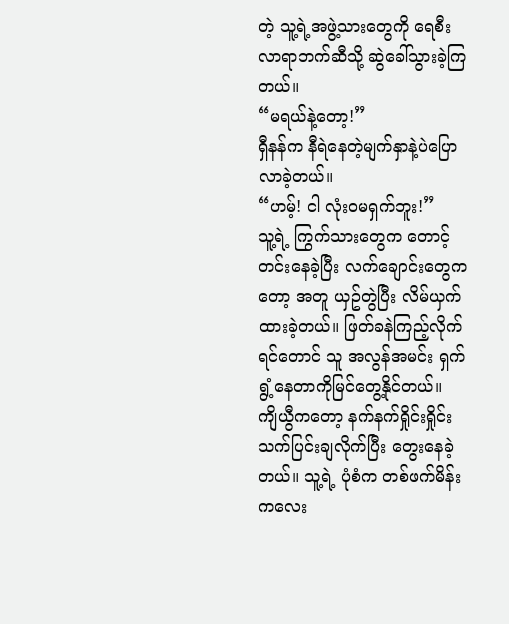တဲ့ သူ့ရဲ့အဖွဲ့သားတွေကို ရေစီးလာရာဘက်ဆီသို့ ဆွဲခေါ်သွားခဲ့ကြတယ်။
“မရယ်နဲ့တော့!”
ရှီနန်က နီရဲနေတဲ့မျက်နှာနဲ့ပဲပြောလာခဲ့တယ်။
“ဟမ့်! ငါ လုံးဝမရှက်ဘူး!”
သူ့ရဲ့ ကြွက်သားတွေက တောင့်တင်းနေခဲ့ပြီး လက်ချောင်းတွေကတော့ အတူ ယှဥ်တွဲပြီး လိမ်ယှက်ထားခဲ့တယ်။ ဖြတ်ခနဲကြည့်လိုက်ရင်တောင် သူ အလွန်အမင်း ရှက်ရွံ့နေတာကိုမြင်တွေ့နိုင်တယ်။
ကျိယွီကတော့ နက်နက်ရှိုင်းရှိုင်း သက်ပြင်းချလိုက်ပြီး တွေးနေခဲ့တယ်။ သူ့ရဲ့ ပုံစံက တစ်ဖက်မိန်းကလေး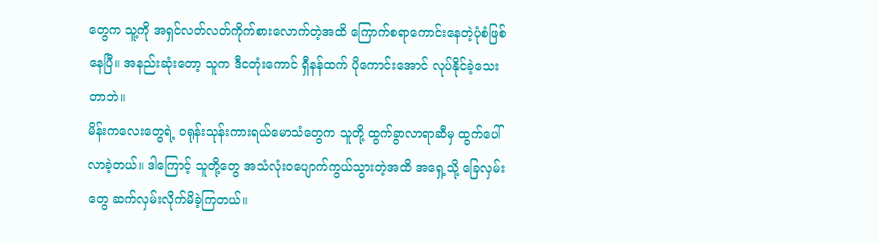တွေက သူ့ကို အရှင်လတ်လတ်ကိုက်စားလောက်တဲ့အထိ ကြောက်စရာကောင်းနေတဲ့ပုံစံဖြစ်နေပြီ။ အနည်းဆုံးတော့ သူက ဒီငတုံးကောင် ရှီနန်ထက် ပိုကောင်းအောင် လုပ်နိုင်ခဲ့သေးတာဘဲ။
မိန်းကလေးတွေရဲ့ ဝရုန်းသုန်းကားရယ်မောသံတွေက သူတို့ ထွက်ခွာလာရာဆီမှ ထွက်ပေါ်လာခဲ့တယ်။ ဒါကြောင့် သူတို့တွေ အသံလုံးဝပျောက်ကွယ်သွားတဲ့အထိ အရှေ့သို့ ခြေလှမ်းတွေ ဆက်လှမ်းလိုက်မိခဲ့ကြတယ်။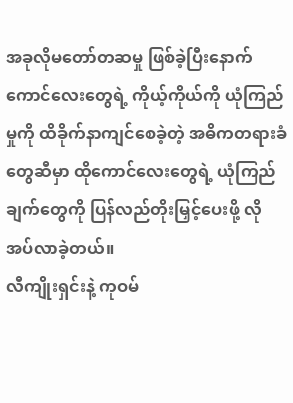အခုလိုမတော်တဆမှု ဖြစ်ခဲ့ပြီးနောက် ကောင်လေးတွေရဲ့ ကိုယ့်ကိုယ်ကို ယုံကြည်မှုကို ထိခိုက်နာကျင်စေခဲ့တဲ့ အဓိကတရားခံတွေဆီမှာ ထိုကောင်လေးတွေရဲ့ ယုံကြည်ချက်တွေကို ပြန်လည်တိုးမြှင့်ပေးဖို့ လိုအပ်လာခဲ့တယ်။
လီကျိုးရှင်းနဲ့ ကုဝမ်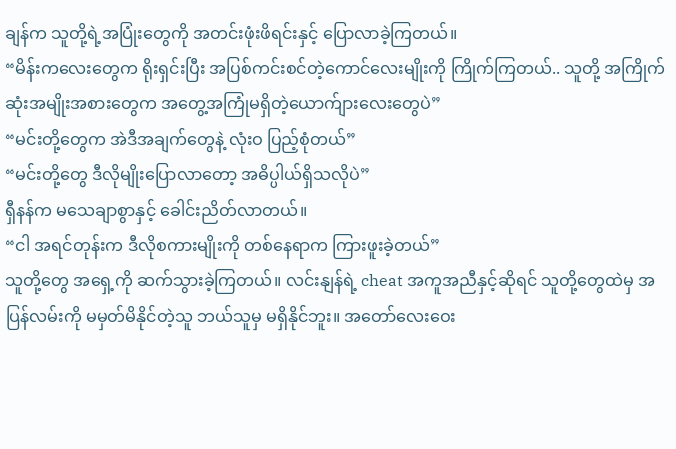ချန်က သူတို့ရဲ့အပြုံးတွေကို အတင်းဖုံးဖိရင်းနှင့် ပြောလာခဲ့ကြတယ်။
“မိန်းကလေးတွေက ရိုးရှင်းပြီး အပြစ်ကင်းစင်တဲ့ကောင်လေးမျိုးကို ကြိုက်ကြတယ်.. သူတို့ အကြိုက်ဆုံးအမျိုးအစားတွေက အတွေ့အကြုံမရှိတဲ့ယောက်ျားလေးတွေပဲ”
“မင်းတို့တွေက အဲဒီအချက်တွေနဲ့ လုံးဝ ပြည့်စုံတယ်”
“မင်းတို့တွေ ဒီလိုမျိုးပြောလာတော့ အဓိပ္ပါယ်ရှိသလိုပဲ”
ရှီနန်က မသေချာစွာနှင့် ခေါင်းညိတ်လာတယ်။
“ငါ အရင်တုန်းက ဒီလိုစကားမျိုးကို တစ်နေရာက ကြားဖူးခဲ့တယ်”
သူတို့တွေ အရှေ့ကို ဆက်သွားခဲ့ကြတယ်။ လင်းနျန်ရဲ့ cheat အကူအညီနှင့်ဆိုရင် သူတို့တွေထဲမှ အပြန်လမ်းကို မမှတ်မိနိုင်တဲ့သူ ဘယ်သူမှ မရှိနိုင်ဘူး။ အတော်လေးဝေး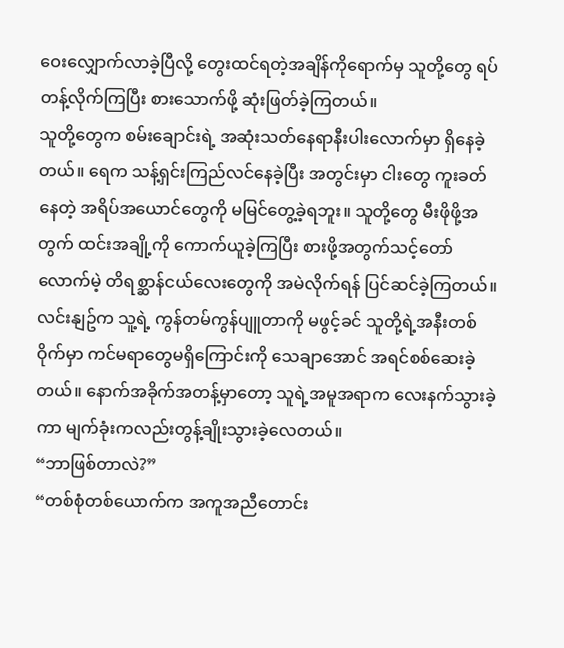ဝေးလျှောက်လာခဲ့ပြီလို့ တွေးထင်ရတဲ့အချိန်ကိုရောက်မှ သူတို့တွေ ရပ်တန့်လိုက်ကြပြီး စားသောက်ဖို့ ဆုံးဖြတ်ခဲ့ကြတယ်။
သူတို့တွေက စမ်းချောင်းရဲ့ အဆုံးသတ်နေရာနီးပါးလောက်မှာ ရှိနေခဲ့တယ်။ ရေက သန့်ရှင်းကြည်လင်နေခဲ့ပြီး အတွင်းမှာ ငါးတွေ ကူးခတ်နေတဲ့ အရိပ်အယောင်တွေကို မမြင်တွေ့ခဲ့ရဘူး။ သူတို့တွေ မီးဖိုဖို့အတွက် ထင်းအချို့ကို ကောက်ယူခဲ့ကြပြီး စားဖို့အတွက်သင့်တော်လောက်မဲ့ တိရစ္ဆာန်ငယ်လေးတွေကို အမဲလိုက်ရန် ပြင်ဆင်ခဲ့ကြတယ်။
လင်းနျဥ်က သူ့ရဲ့ ကွန်တမ်ကွန်ပျူတာကို မဖွင့်ခင် သူတို့ရဲ့အနီးတစ်ဝိုက်မှာ ကင်မရာတွေမရှိကြောင်းကို သေချာအောင် အရင်စစ်ဆေးခဲ့တယ်။ နောက်အခိုက်အတန့်မှာတော့ သူရဲ့အမူအရာက လေးနက်သွားခဲ့ကာ မျက်ခုံးကလည်းတွန့်ချိုးသွားခဲ့လေတယ်။
“ဘာဖြစ်တာလဲ?”
“တစ်စုံတစ်ယောက်က အကူအညီတောင်း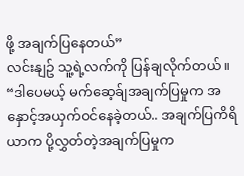ဖို့ အချက်ပြနေတယ်”
လင်းနျဥ် သူ့ရဲ့လက်ကို ပြန်ချလိုက်တယ်။
“ဒါပေမယ့် မက်ဆေ့ခ်ျအချက်ပြမှုက အနှောင့်အယှက်ဝင်နေခဲ့တယ်.. အချက်ပြကိရိယာက ပို့လွှတ်တဲ့အချက်ပြမှုက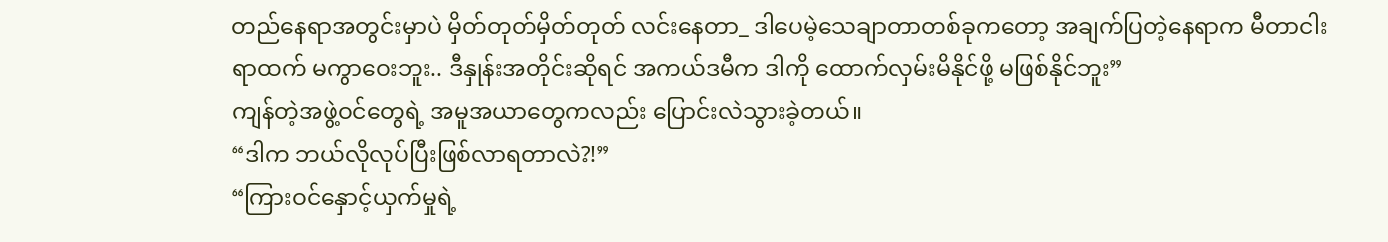တည်နေရာအတွင်းမှာပဲ မှိတ်တုတ်မှိတ်တုတ် လင်းနေတာ_ ဒါပေမဲ့သေချာတာတစ်ခုကတော့ အချက်ပြတဲ့နေရာက မီတာငါးရာထက် မကွာဝေးဘူး.. ဒီနှုန်းအတိုင်းဆိုရင် အကယ်ဒမီက ဒါကို ထောက်လှမ်းမိနိုင်ဖို့ မဖြစ်နိုင်ဘူး”
ကျန်တဲ့အဖွဲ့ဝင်တွေရဲ့ အမူအယာတွေကလည်း ပြောင်းလဲသွားခဲ့တယ်။
“ဒါက ဘယ်လိုလုပ်ပြီးဖြစ်လာရတာလဲ?!”
“ကြားဝင်နှောင့်ယှက်မှုရဲ့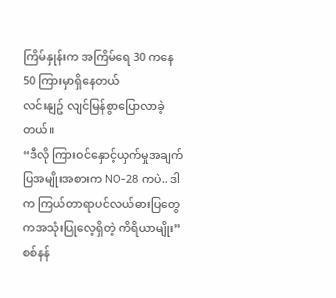ကြိမ်နှုန်းက အကြိမ်ရေ 30 ကနေ 50 ကြားမှာရှိနေတယ်
လင်းနျဥ် လျင်မြန်စွာပြောလာခဲ့တယ်။
“ဒီလို ကြားဝင်နှောင့်ယှက်မှုအချက်ပြအမျိုးအစားက NO-28 ကပဲ.. ဒါက ကြယ်တာရာပင်လယ်ဓားပြတွေကအသုံးပြုလေ့ရှိတဲ့ ကိရိယာမျိုး”
စစ်နန်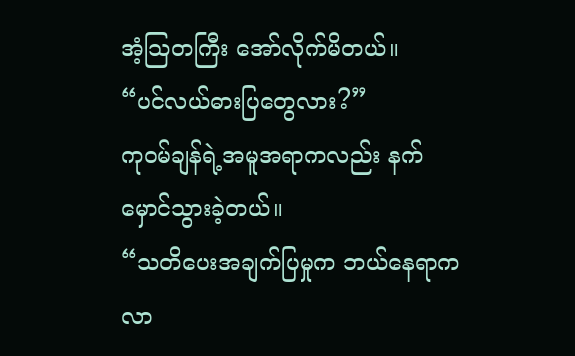အံ့သြတကြီး အော်လိုက်မိတယ်။
“ပင်လယ်ဓားပြတွေလား?”
ကုဝမ်ချန်ရဲ့အမူအရာကလည်း နက်မှောင်သွားခဲ့တယ်။
“သတိပေးအချက်ပြမှုက ဘယ်နေရာကလာ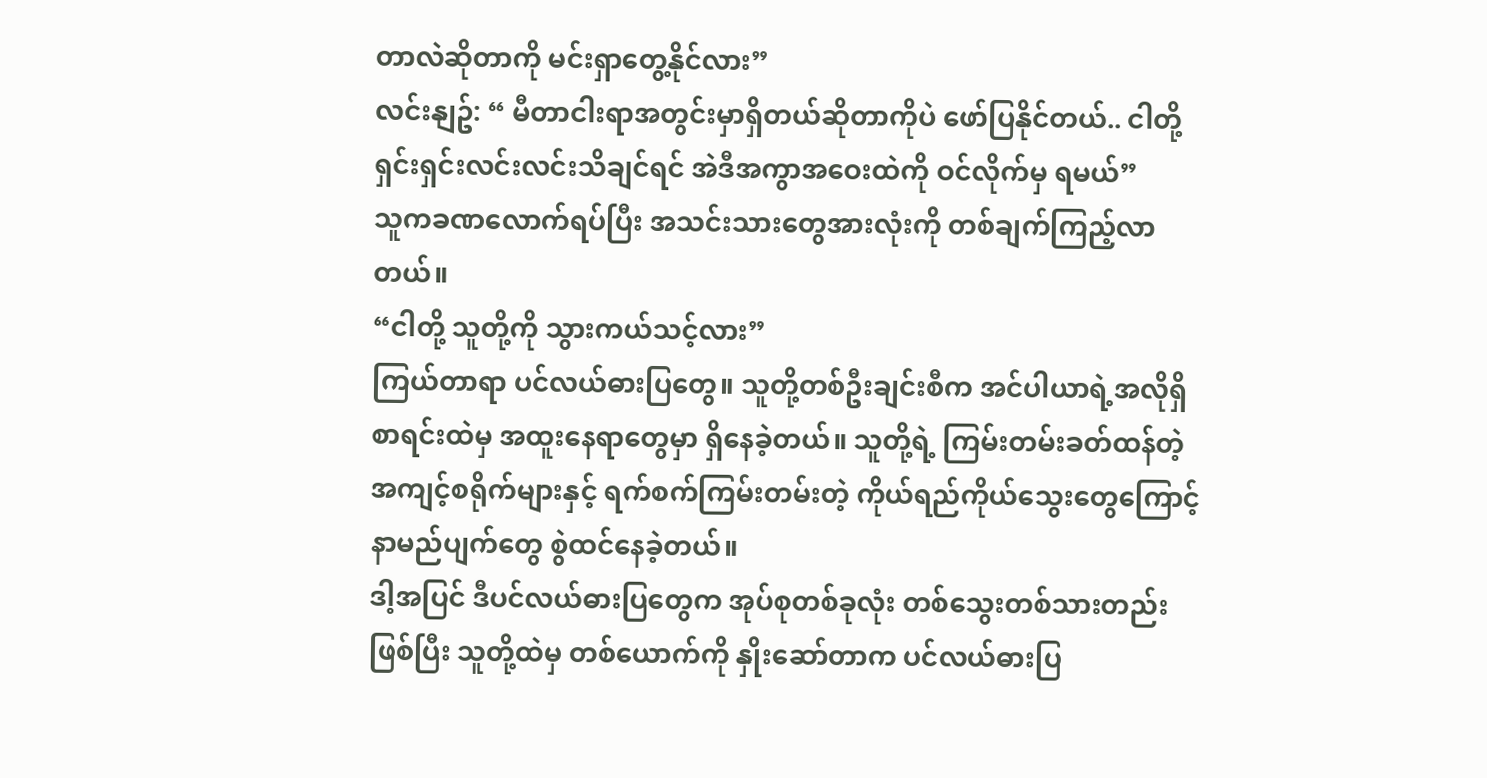တာလဲဆိုတာကို မင်းရှာတွေ့နိုင်လား”
လင်းနျဥ်: “ မီတာငါးရာအတွင်းမှာရှိတယ်ဆိုတာကိုပဲ ဖော်ပြနိုင်တယ်.. ငါတို့ ရှင်းရှင်းလင်းလင်းသိချင်ရင် အဲဒီအကွာအဝေးထဲကို ဝင်လိုက်မှ ရမယ်”
သူကခဏလောက်ရပ်ပြီး အသင်းသားတွေအားလုံးကို တစ်ချက်ကြည့်လာတယ်။
“ငါတို့ သူတို့ကို သွားကယ်သင့်လား”
ကြယ်တာရာ ပင်လယ်ဓားပြတွေ။ သူတို့တစ်ဦးချင်းစီက အင်ပါယာရဲ့အလိုရှိစာရင်းထဲမှ အထူးနေရာတွေမှာ ရှိနေခဲ့တယ်။ သူတို့ရဲ့ ကြမ်းတမ်းခတ်ထန်တဲ့ အကျင့်စရိုက်များနှင့် ရက်စက်ကြမ်းတမ်းတဲ့ ကိုယ်ရည်ကိုယ်သွေးတွေကြောင့် နာမည်ပျက်တွေ စွဲထင်နေခဲ့တယ်။
ဒါ့အပြင် ဒီပင်လယ်ဓားပြတွေက အုပ်စုတစ်ခုလုံး တစ်သွေးတစ်သားတည်းဖြစ်ပြီး သူတို့ထဲမှ တစ်ယောက်ကို နှိုးဆော်တာက ပင်လယ်ဓားပြ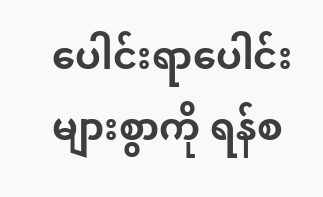ပေါင်းရာပေါင်းများစွာကို ရန်စ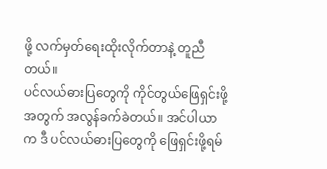ဖို့ လက်မှတ်ရေးထိုးလိုက်တာနဲ့ တူညီတယ်။
ပင်လယ်ဓားပြတွေကို ကိုင်တွယ်ဖြေရှင်းဖို့အတွက် အလွန်ခက်ခဲတယ်။ အင်ပါယာက ဒီ ပင်လယ်ဓားပြတွေကို ဖြေရှင်းဖို့ရမ်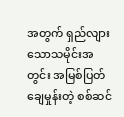အတွက် ရှည်လျားသောသမိုင်းအတွင်း အမြစ်ပြတ်ချေမှုန်းတဲ့ စစ်ဆင်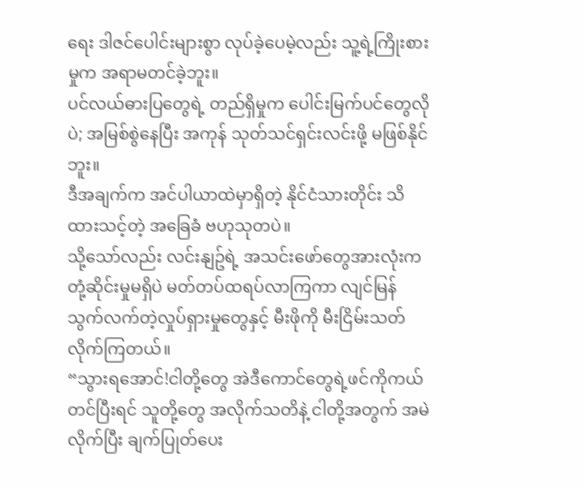ရေး ဒါဇင်ပေါင်းများစွာ လုပ်ခဲ့ပေမဲ့လည်း သူ့ရဲ့ကြိုးစားမှုက အရာမတင်ခဲ့ဘူး။
ပင်လယ်ဓားပြတွေရဲ့ တည်ရှိမှုက ပေါင်းမြက်ပင်တွေလိုပဲ; အမြစ်စွဲနေပြီး အကုန် သုတ်သင်ရှင်းလင်းဖို့ မဖြစ်နိုင်ဘူး။
ဒီအချက်က အင်ပါယာထဲမှာရှိတဲ့ နိုင်ငံသားတိုင်း သိထားသင့်တဲ့ အခြေခံ ဗဟုသုတပဲ။
သို့သော်လည်း လင်းနျဥ်ရဲ့ အသင်းဖော်တွေအားလုံးက တုံ့ဆိုင်းမှုမရှိပဲ မတ်တပ်ထရပ်လာကြကာ လျင်မြန်သွက်လက်တဲ့လှုပ်ရှားမှုတွေနှင့် မီးဖိုကို မီးငြိမ်းသတ်လိုက်ကြတယ်။
“သွားရအောင်!ငါတို့တွေ အဲဒီကောင်တွေရဲ့ဖင်ကိုကယ်တင်ပြီးရင် သူတို့တွေ အလိုက်သတိနဲ့ ငါတို့အတွက် အမဲလိုက်ပြီး ချက်ပြုတ်ပေး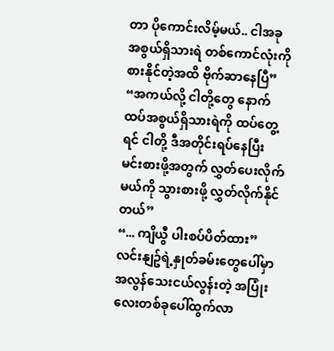တာ ပိုကောင်းလိမ့်မယ်.. ငါအခု အစွယ်ရှိသားရဲ တစ်ကောင်လုံးကိုစားနိုင်တဲ့အထိ ဗိုက်ဆာနေပြီ”
“အကယ်လို့ ငါတို့တွေ နောက်ထပ်အစွယ်ရှိသားရဲကို ထပ်တွေ့ရင် ငါတို့ ဒီအတိုင်းရပ်နေပြီး မင်းစားဖို့အတွက် လွှတ်ပေးလိုက်မယ်ကို သွားစားဖို့ လွှတ်လိုက်နိုင်တယ်”
“... ကျိယွီ ပါးစပ်ပိတ်ထား”
လင်းနျဥ်ရဲ့နှုတ်ခမ်းတွေပေါ်မှာ အလွန်သေးငယ်လွန်းတဲ့ အပြုံးလေးတစ်ခုပေါ်ထွက်လာ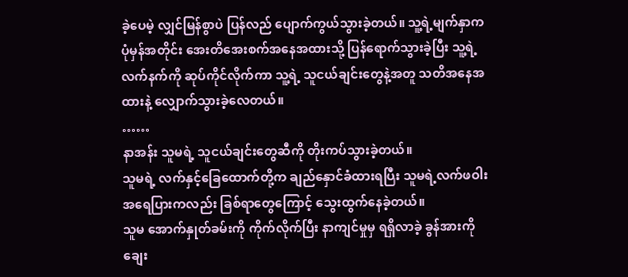ခဲ့ပေမဲ့ လျှင်မြန်စွာပဲ ပြန်လည် ပျောက်ကွယ်သွားခဲ့တယ်။ သူ့ရဲ့မျက်နှာက ပုံမှန်အတိုင်း အေးတိအေးစက်အနေအထားသို့ ပြန်ရောက်သွားခဲ့ပြီး သူ့ရဲ့လက်နက်ကို ဆုပ်ကိုင်လိုက်ကာ သူ့ရဲ့ သူငယ်ချင်းတွေနဲ့အတူ သတိအနေအထားနဲ့ လျှောက်သွားခဲ့လေတယ်။
……
နာအန်း သူမရဲ့ သူငယ်ချင်းတွေဆီကို တိုးကပ်သွားခဲ့တယ်။
သူမရဲ့ လက်နှင့်ခြေထောက်တို့က ချည်နှောင်ခံထားရပြီး သူမရဲ့လက်ဖဝါးအရေပြားကလည်း ခြစ်ရာတွေကြောင့် သွေးထွက်နေခဲ့တယ်။
သူမ အောက်နှုတ်ခမ်းကို ကိုက်လိုက်ပြီး နာကျင်မှုမှ ရရှိလာခဲ့ ခွန်အားကိုချေး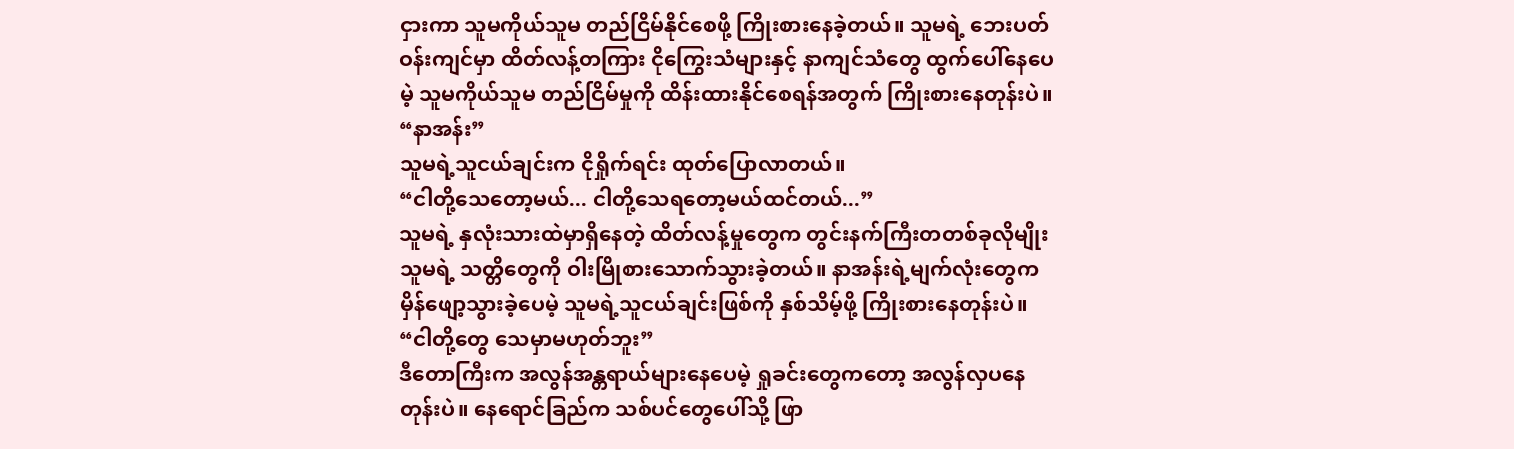ငှားကာ သူမကိုယ်သူမ တည်ငြိမ်နိုင်စေဖို့ ကြိုးစားနေခဲ့တယ်။ သူမရဲ့ ဘေးပတ်ဝန်းကျင်မှာ ထိတ်လန့်တကြား ငိုကြွေးသံများနှင့် နာကျင်သံတွေ ထွက်ပေါ်နေပေမဲ့ သူမကိုယ်သူမ တည်ငြိမ်မှုကို ထိန်းထားနိုင်စေရန်အတွက် ကြိုးစားနေတုန်းပဲ။
“နာအန်း”
သူမရဲ့သူငယ်ချင်းက ငိုရှိုက်ရင်း ထုတ်ပြောလာတယ်။
“ငါတို့သေတော့မယ်... ငါတို့သေရတော့မယ်ထင်တယ်...”
သူမရဲ့ နှလုံးသားထဲမှာရှိနေတဲ့ ထိတ်လန့်မှုတွေက တွင်းနက်ကြီးတတစ်ခုလိုမျိုး သူမရဲ့ သတ္တိတွေကို ဝါးမြိုစားသောက်သွားခဲ့တယ်။ နာအန်းရဲ့မျက်လုံးတွေက မှိန်ဖျော့သွားခဲ့ပေမဲ့ သူမရဲ့သူငယ်ချင်းဖြစ်ကို နှစ်သိမ့်ဖို့ ကြိုးစားနေတုန်းပဲ။
“ငါတို့တွေ သေမှာမဟုတ်ဘူး”
ဒီတောကြီးက အလွန်အန္တရာယ်များနေပေမဲ့ ရှုခင်းတွေကတော့ အလွန်လှပနေတုန်းပဲ။ နေရောင်ခြည်က သစ်ပင်တွေပေါ်သို့ ဖြာ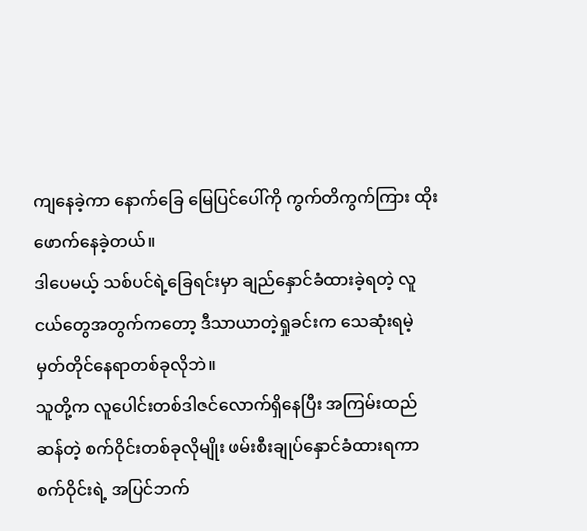ကျနေခဲ့ကာ နောက်ခြေ မြေပြင်ပေါ်ကို ကွက်တိကွက်ကြား ထိုးဖောက်နေခဲ့တယ်။
ဒါပေမယ့် သစ်ပင်ရဲ့ခြေရင်းမှာ ချည်နှောင်ခံထားခဲ့ရတဲ့ လူငယ်တွေအတွက်ကတော့ ဒီသာယာတဲ့ရှုခင်းက သေဆုံးရမဲ့ မှတ်တိုင်နေရာတစ်ခုလိုဘဲ။
သူတို့က လူပေါင်းတစ်ဒါဇင်လောက်ရှိနေပြီး အကြမ်းထည်ဆန်တဲ့ စက်ဝိုင်းတစ်ခုလိုမျိုး ဖမ်းစီးချုပ်နှောင်ခံထားရကာ စက်ဝိုင်းရဲ့ အပြင်ဘက်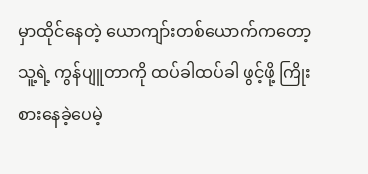မှာထိုင်နေတဲ့ ယောကျာ်းတစ်ယောက်ကတော့ သူ့ရဲ့ ကွန်ပျူတာကို ထပ်ခါထပ်ခါ ဖွင့်ဖို့ ကြိုးစားနေခဲ့ပေမဲ့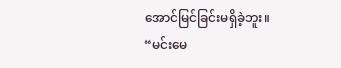အောင်မြင်ခြင်းမရှိခဲ့ဘူး။
“မင်းမေ